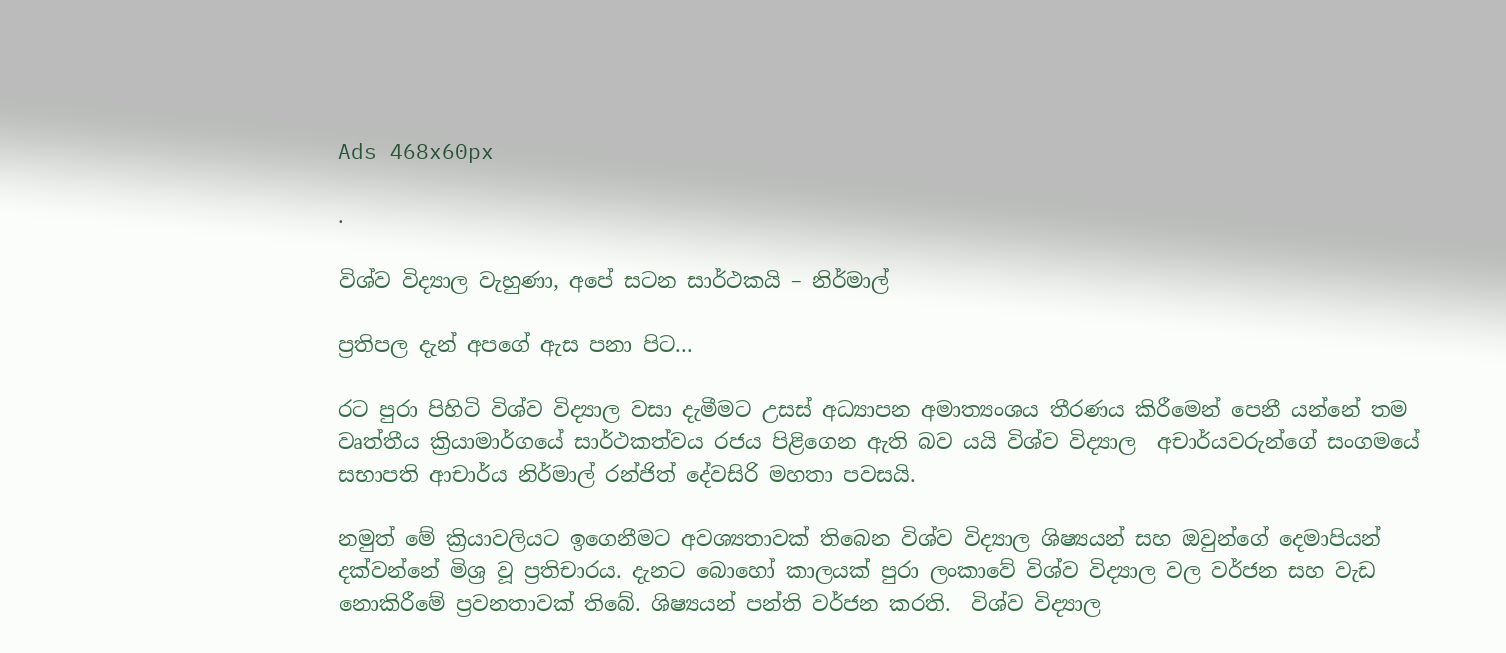Ads 468x60px

.

විශ්ව විද්‍යාල වැහුණා, අපේ සටන සාර්ථකයි – නිර්මාල්

ප්‍රතිපල දැන් අපගේ ඇස පනා පිට...

රට පුරා පිහිටි විශ්ව විද්‍යාල වසා දැමීමට උසස් අධ්‍යාපන අමාත්‍යංශය තීරණය කිරීමෙන් පෙනී යන්නේ තම වෘත්තීය ක්‍රියාමාර්ගයේ සාර්ථකත්වය රජය පිළිගෙන ඇති බව යයි විශ්ව විද්‍යාල  අචාර්යවරුන්ගේ සංගමයේ සභාපති ආචාර්ය නිර්මාල් රන්ජිත් දේවසිරි මහතා පවසයි.

නමුත් මේ ක්‍රියාවලියට ඉගෙනීමට අවශ්‍යතාවක් තිබෙන විශ්ව විද්‍යාල ශිෂ්‍යයන් සහ ඔවුන්ගේ දෙමාපියන් දක්වන්නේ මිශ්‍ර වූ ප්‍රතිචාරය. දැනට බොහෝ කාලයක් පුරා ලංකාවේ විශ්ව විද්‍යාල වල වර්ජන සහ වැඩ නොකිරීමේ ප්‍රවනතාවක් තිබේ. ශිෂ්‍යයන් පන්ති වර්ජන කරති.  විශ්ව විද්‍යාල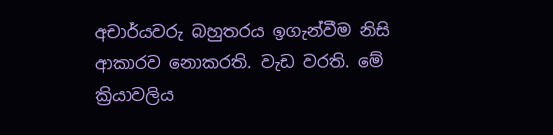අචාර්යවරු බහුතරය ඉගැන්වීම නිසි ආකාරව නොකරති. වැඩ වරති. මේ ක්‍රියාවලිය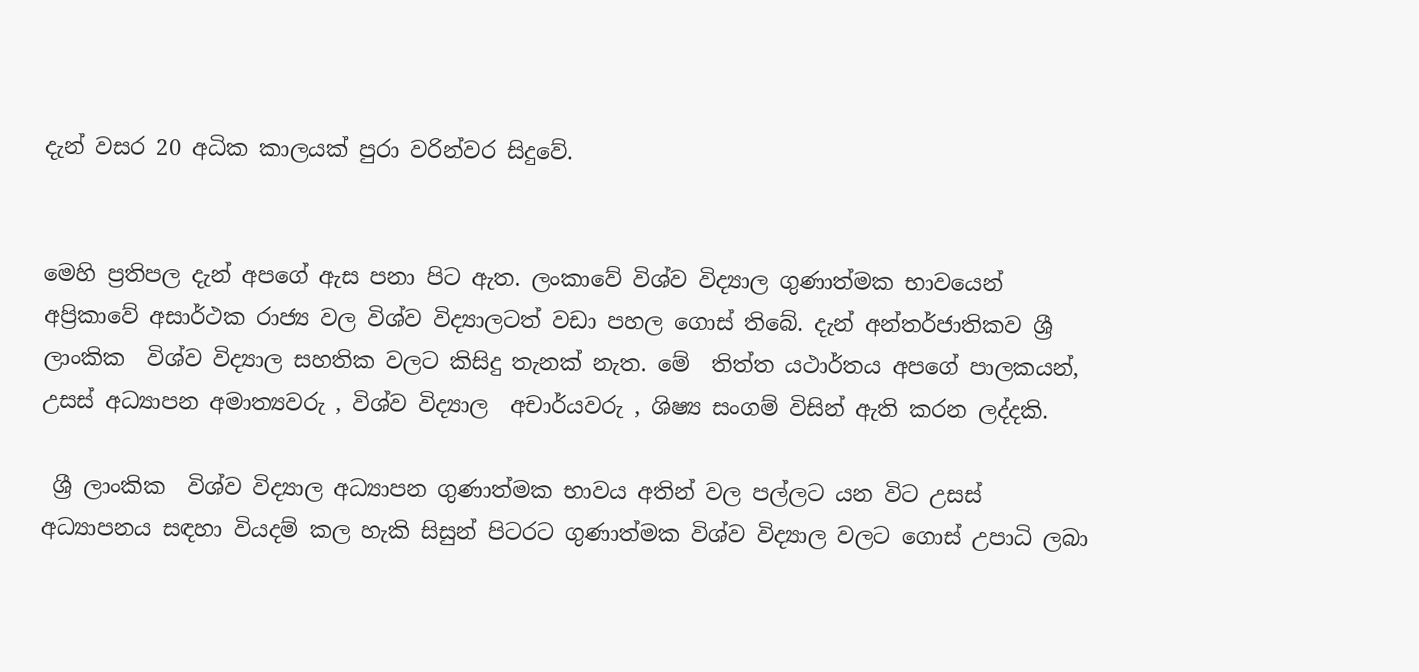දැන් වසර 20 අධික කාලයක් පුරා වරින්වර සිදුවේ.


මෙහි ප්‍රතිපල දැන් අපගේ ඇස පනා පිට ඇත. ලංකාවේ විශ්ව විද්‍යාල ගුණාත්මක භාවයෙන් අප්‍රිකාවේ අසාර්ථක රාජ්‍ය වල විශ්ව විද්‍යාලටත් වඩා පහල ගොස් තිබේ. දැන් අන්තර්ජාතිකව ශ්‍රී   ලාංකික  විශ්ව විද්‍යාල සහතික වලට කිසිදු තැනක් නැත. මේ  තිත්ත යථාර්තය අපගේ පාලකයන්, උසස් අධ්‍යාපන අමාත්‍යවරු , විශ්ව විද්‍යාල  අචාර්යවරු , ශිෂ්‍ය සංගම් විසින් ඇති කරන ලද්දකි.

 ශ්‍රී ලාංකික  විශ්ව විද්‍යාල අධ්‍යාපන ගුණාත්මක භාවය අතින් වල පල්ලට යන විට උසස්  අධ්‍යාපනය සඳහා වියදම් කල හැකි සිසුන් පිටරට ගුණාත්මක විශ්ව විද්‍යාල වලට ගොස් උපාධි ලබා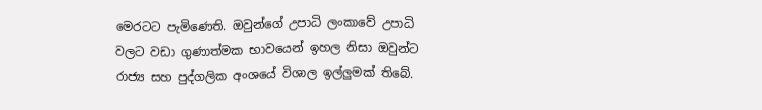මෙරටට පැමිණෙති. ඔවුන්ගේ උපාධි ලංකාවේ උපාධි වලට වඩා ගුණාත්මක භාවයෙන් ඉහල නිසා ඔවුන්ට රාජ්‍ය සහ පුද්ගලික අංශයේ විශාල ඉල්ලුමක් තිබේ.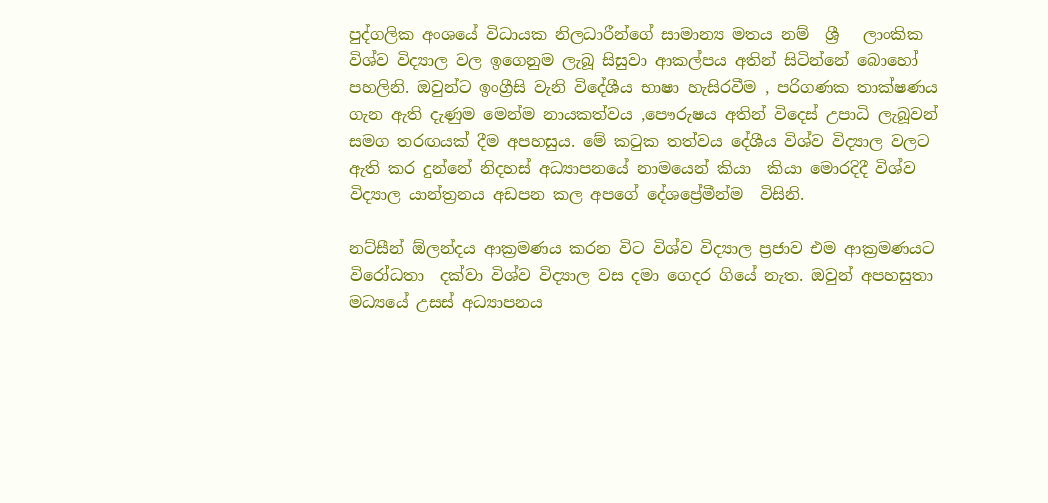පුද්ගලික අංශයේ විධායක නිලධාරීන්ගේ සාමාන්‍ය මතය නම්  ශ්‍රී   ලාංකික  විශ්ව විද්‍යාල වල ඉගෙනුම ලැබූ සිසුවා ආකල්පය අතින් සිටින්නේ බොහෝ පහලිනි. ඔවුන්ට ඉංග්‍රීසි වැනි විදේශීය භාෂා හැසිරවීම , පරිගණක තාක්ෂණය ගැන ඇති දැණුම මෙන්ම නායකත්වය ,පෞරුෂය අතින් විදෙස් උපාධි ලැබූවන් සමග තරඟයක් දීම අපහසුය. මේ කටුක තත්වය දේශීය විශ්ව විද්‍යාල වලට ඇති කර දුන්නේ නිදහස් අධ්‍යාපනයේ නාමයෙන් කියා  කියා මොරදිදී විශ්ව විද්‍යාල යාන්ත්‍රනය අඩපන කල අපගේ දේශප්‍රේමීන්ම  විසිනි.

නට්සීන් ඕලන්දය ආක්‍රමණය කරන විට විශ්ව විද්‍යාල ප්‍රජාව එම ආක්‍රමණයට විරෝධතා  දක්වා විශ්ව විද්‍යාල වස දමා ගෙදර ගියේ නැත. ඔවුන් අපහසුතා මධ්‍යයේ උසස් අධ්‍යාපනය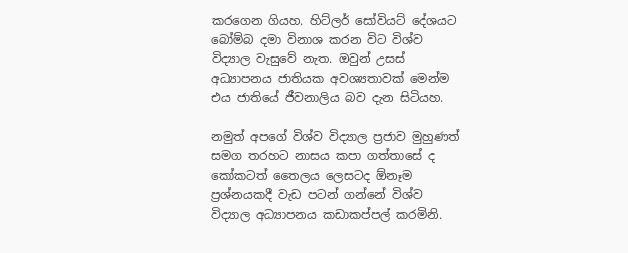කරගෙන ගියහ. හිට්ලර් සෝවියට් දේශයට බෝම්බ දමා විනාශ කරන විට විශ්ව විද්‍යාල වැසුවේ නැත. ඔවුන් උසස් අධ්‍යාපනය ජාතියක අවශ්‍යතාවක් මෙන්ම එය ජාතියේ ජීවනාලිය බව දැන සිටියහ.

නමුත් අපගේ විශ්ව විද්‍යාල ප්‍රජාව මුහුණත් සමග තරහට නාසය කපා ගත්තාසේ ද කෝකටත් තෛලය ලෙසටද ඕනෑම ප්‍රශ්නයකදී වැඩ පටන් ගන්නේ විශ්ව විද්‍යාල අධ්‍යාපනය කඩාකප්පල් කරමිනි.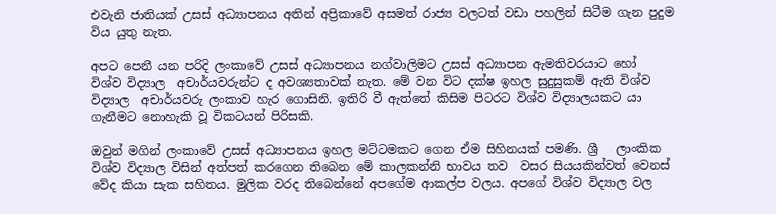එවැනි ජාතියක් උසස් අධ්‍යාපනය අතින් අප්‍රිකාවේ අසමත් රාජ්‍ය වලටත් වඩා පහලින් සිටීම ගැන පුදුම විය යුතු නැත.

අපට පෙනී යන පරිදි ලංකාවේ උසස් අධ්‍යාපනය නග්වාලිමට උසස් අධ්‍යාපන ඇමතිවරයාට හෝ  විශ්ව විද්‍යාල  අචාර්යවරුන්ට ද අවශ්‍යතාවක් නැත. මේ වන විට දක්ෂ ඉහල සුදුසුකම් ඇති විශ්ව විද්‍යාල  අචාර්යවරු ලංකාව හැර ගොසිනි. ඉතිරි වී ඇත්තේ කිසිම පිටරට විශ්ව විද්‍යාලයකට යා ගැනීමට නොහැකි වූ විකටයන් පිරිසකි.

ඔවුන් මගින් ලංකාවේ උසස් අධ්‍යාපනය ඉහල මට්ටමකට ගෙන ඒම සිහිනයක් පමණි. ශ්‍රී   ලාංකික  විශ්ව විද්‍යාල විසින් අත්පත් කරගෙන තිබෙන මේ කාලකන්නි භාවය තව  වසර සියයකින්වත් වෙනස් වේද කියා සැක සහිතය. මුලික වරද තිබෙන්නේ අපගේම ආකල්ප වලය. අපගේ විශ්ව විද්‍යාල වල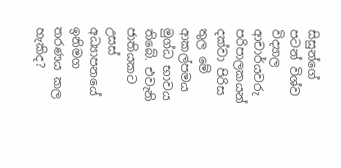සිසුන්ගේ පටන් විශ්ව විද්‍යාල ආචාර්යවරු පරිපාලකයන් දක්වා පිරිස තුල මේ ආකල්පමය මුග්ධ භාවය තිබේ. එවැනි ජාතියකට උසස් අධ්‍යාපනයේ ඉනිමග තරණය කල හැකිද?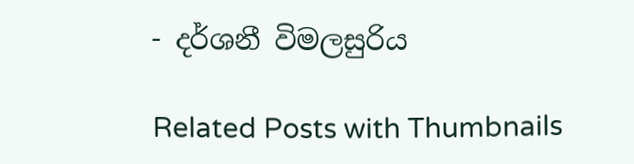- දර්ශනී විමලසුරිය

Related Posts with Thumbnails